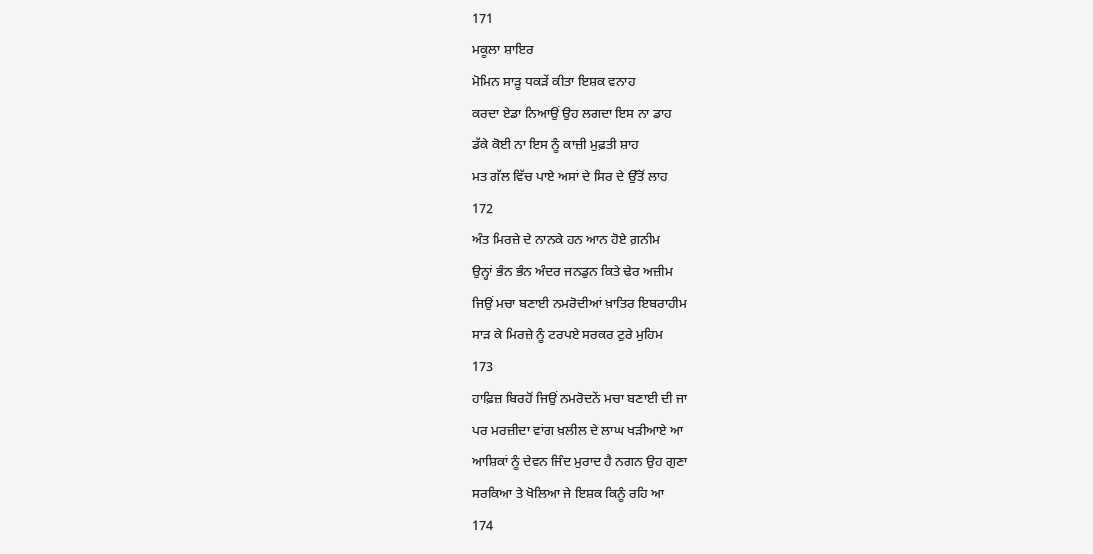171
ਮਕੂਲਾ ਸ਼ਾਇਰ
ਮੋਮਿਨ ਸਾੜੂ ਧਕੜੇਂ ਕੀਤਾ ਇਸ਼ਕ ਵਨਾਹ
ਕਰਦਾ ਏਡਾ ਨਿਆਉਂ ਉਹ ਲਗਦਾ ਇਸ ਨਾ ਡਾਹ
ਡੱਕੇ ਕੋਈ ਨਾ ਇਸ ਨੂੰ ਕਾਜ਼ੀ ਮੁਫ਼ਤੀ ਸ਼ਾਹ
ਮਤ ਗੱਲ ਵਿੱਚ ਪਾਏ ਅਸਾਂ ਦੇ ਸਿਰ ਦੇ ਉੱਤੋਂ ਲਾਹ
172
ਅੰਤ ਮਿਰਜ਼ੇ ਦੇ ਨਾਨਕੇ ਹਨ ਆਨ ਹੋਏ ਗ਼ਨੀਮ
ਉਨ੍ਹਾਂ ਭੰਨ ਭੰਨ ਅੰਦਰ ਜਨਡੁਨ ਕਿਤੇ ਢੇਰ ਅਜ਼ੀਮ
ਜਿਉਂ ਮਚਾ ਬਣਾਈ ਨਮਰੋਦੀਆਂ ਖ਼ਾਤਿਰ ਇਬਰਾਹੀਮ
ਸਾੜ ਕੇ ਮਿਰਜ਼ੇ ਨੂੰ ਟਰਪਏ ਸਰਕਰ ਟੁਰੇ ਮੁਹਿਮ
173
ਹਾਫ਼ਿਜ਼ ਬਿਰਹੋਂ ਜਿਉਂ ਨਮਰੋਦਨੇਂ ਮਚਾ ਬਣਾਈ ਦੀ ਜਾ
ਪਰ ਮਰਜ਼ੀਦਾ ਵਾਂਗ ਖ਼ਲੀਲ ਦੇ ਲਾਘ ਖੜੀਆਏ ਆ
ਆਸ਼ਿਕਾਂ ਨੂੰ ਦੇਵਨ ਜਿੰਦ ਮੁਰਾਦ ਹੈ ਨਗਨ ਉਹ ਗੁਣਾ
ਸਰਕਿਆ ਤੇ ਖੋਲਿਆ ਜੇ ਇਸ਼ਕ ਕਿਨੂੰ ਰਹਿ ਆ
174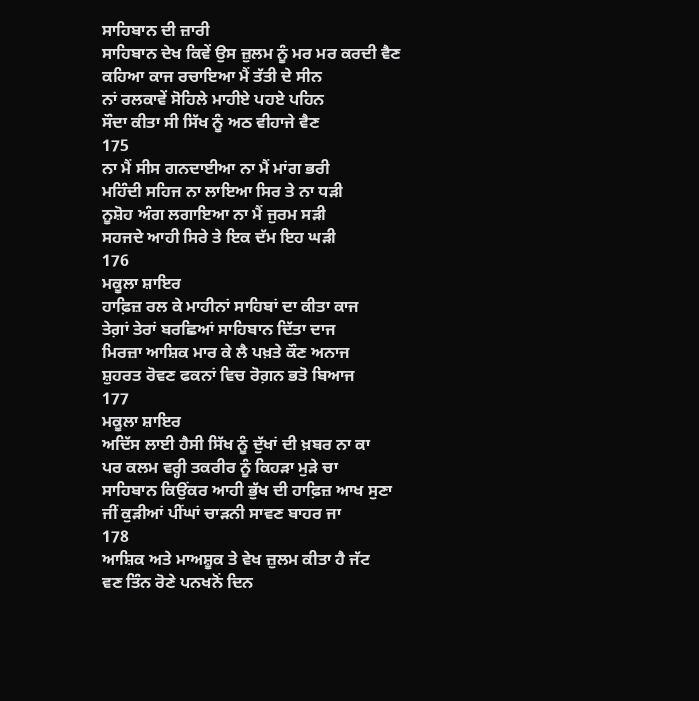ਸਾਹਿਬਾਨ ਦੀ ਜ਼ਾਰੀ
ਸਾਹਿਬਾਨ ਦੇਖ ਕਿਵੇਂ ਉਸ ਜ਼ੁਲਮ ਨੂੰ ਮਰ ਮਰ ਕਰਦੀ ਵੈਣ
ਕਹਿਆ ਕਾਜ ਰਚਾਇਆ ਮੈਂ ਤੱਤੀ ਦੇ ਸੀਨ
ਨਾਂ ਰਲਕਾਵੇਂ ਸੋਹਿਲੇ ਮਾਹੀਏ ਪਹਏ ਪਹਿਨ
ਸੌਦਾ ਕੀਤਾ ਸੀ ਸਿੱਖ ਨੂੰ ਅਠ ਵੀਹਾਜੇ ਵੈਣ
175
ਨਾ ਮੈਂ ਸੀਸ ਗਨਦਾਈਆ ਨਾ ਮੈਂ ਮਾਂਗ ਭਰੀ
ਮਹਿੰਦੀ ਸਹਿਜ ਨਾ ਲਾਇਆ ਸਿਰ ਤੇ ਨਾ ਧੜੀ
ਨੂਸ਼ੋਹ ਅੰਗ ਲਗਾਇਆ ਨਾ ਮੈਂ ਜੁਰਮ ਸੜੀ
ਸਹਜਦੇ ਆਹੀ ਸਿਰੇ ਤੇ ਇਕ ਦੱਮ ਇਹ ਘੜੀ
176
ਮਕੂਲਾ ਸ਼ਾਇਰ
ਹਾਫ਼ਿਜ਼ ਰਲ ਕੇ ਮਾਹੀਨਾਂ ਸਾਹਿਬਾਂ ਦਾ ਕੀਤਾ ਕਾਜ
ਤੇਗ਼ਾਂ ਤੇਰਾਂ ਬਰਛਿਆਂ ਸਾਹਿਬਾਨ ਦਿੱਤਾ ਦਾਜ
ਮਿਰਜ਼ਾ ਆਸ਼ਿਕ ਮਾਰ ਕੇ ਲੈ ਪਖ਼ਤੇ ਕੌਣ ਅਨਾਜ
ਸ਼ੁਹਰਤ ਰੋਵਣ ਫਕਨਾਂ ਵਿਚ ਰੋਗ਼ਨ ਭਤੋ ਬਿਆਜ
177
ਮਕੂਲਾ ਸ਼ਾਇਰ
ਅਦਿੱਸ ਲਾਈ ਹੈਸੀ ਸਿੱਖ ਨੂੰ ਦੁੱਖਾਂ ਦੀ ਖ਼ਬਰ ਨਾ ਕਾ
ਪਰ ਕਲਮ ਵਰ੍ਹੀ ਤਕਰੀਰ ਨੂੰ ਕਿਹੜਾ ਮੁੜੇ ਚਾ
ਸਾਹਿਬਾਨ ਕਿਉਂਕਰ ਆਹੀ ਭੁੱਖ ਦੀ ਹਾਫ਼ਿਜ਼ ਆਖ ਸੁਣਾ
ਜੀਂ ਕੁੜੀਆਂ ਪੀਂਘਾਂ ਚਾੜਨੀ ਸਾਵਣ ਬਾਹਰ ਜਾ
178
ਆਸ਼ਿਕ ਅਤੇ ਮਾਅਸ਼ੂਕ ਤੇ ਵੇਖ ਜ਼ੁਲਮ ਕੀਤਾ ਹੈ ਜੱਟ
ਵਣ ਤਿੰਨ ਰੋਣੇ ਪਨਖਨੋਂ ਦਿਨ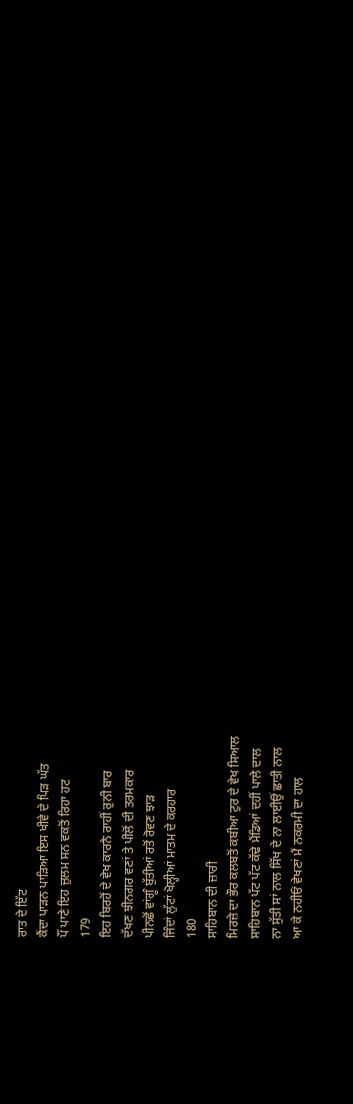ਰਾਤ ਦੇ ਇੱਟ
ਕੈਂਦਾ ਪਾੜਨ ਪਾੜਿਆ ਇਸ ਖੀਵੇ ਦੇ ਪਿੜ ਘੱਤ
ਪੌਂ ਪਾਣੇ ਇਹ ਜ਼ੁਲਮ ਸਨ ਵਕਤੋਂ ਰਿਹਾ ਹਟ
179
ਇਹ ਬਿਰਹੋਂ ਦੇ ਵੇਖ ਕਾਰਨੈ ਰਾਹੀਂ ਰੁਨੀ ਬਾਰ
ਦੱਖਣ ਝੀਨਗਰ ਵਣਾਂ ਤੇ ਪੀਲੋਂ ਦੀ ਤਰਮਕਾਰ
ਪੀਨਛੋਂ ਵਾਂਗੂੰ ਬੁੱਤੀਆਂ ਰਤੋਂ ਰੋਵਣ ਝਾੜ
ਜਿੰਦਾਂ ਲੁੱਟਾਂ ਖੋਲ੍ਹੀਆਂ ਮਾਤਮ ਦੇ ਕਰਹਾਰ
180
ਸਾਹਿਬਾਨ ਦੀ ਜ਼ਾਰੀ
ਮਿਰਜ਼ੇ ਦਾ ਭੌਰ ਕਲਬਤੋਂ ਕਬੀਆ ਟੁਰ ਦੇ ਵੇਖ ਸਿਆਲ
ਸਾਹਿਬਾਨ ਪੱਟ ਪੱਟ ਕੱਢੇ ਮੈਂਡਿਆਂ ਦਹੀਂ ਪਾਲੇ ਦਾਲ
ਨਾ ਸੁੱਤੀ ਸਾਂ ਨਾਲ ਸਿੱਖ ਦੇ ਨਾ ਲਾਈਉਂ ਛਾਤੀ ਨਾਲ
ਆ ਕੇ ਨਹੀਓਂ ਵੇਖਣਾਂ ਮੈਂ ਨਕਰਮੀ ਦਾ ਹਾਲ